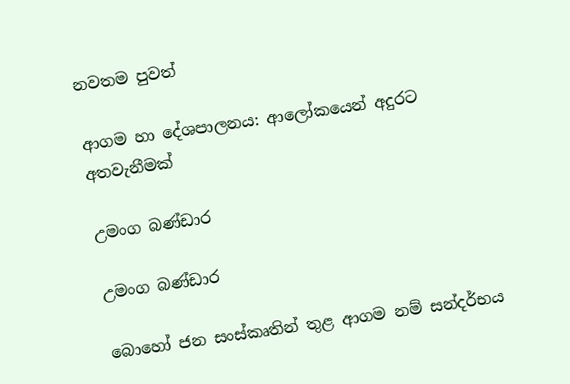නවතම පුවත්

ආගම හා දේශපාලනය: ආලෝකයෙන් අදුරට අතවැනීමක්

උමංග බණ්ඩාර

උමංග බණ්ඩාර

බොහෝ ජන සංස්කෘතින් තුළ ආගම නම් සන්දර්භය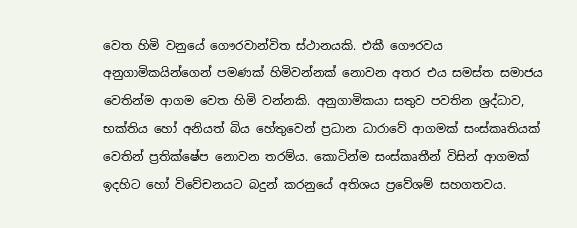වෙත හිමි වනුයේ ගෞරවාන්විත ස්ථානයකි. එකී ගෞරවය අනුගාමිකයින්ගෙන් පමණක් හිමිවන්නක් නොවන අතර එය සමස්ත සමාජය වෙතින්ම ආගම වෙත හිමි වන්නකි. අනුගාමිකයා සතුව පවතින ශ්‍රද්ධාව, භක්තිය හෝ අනියත් බිය හේතුවෙන් ප්‍රධාන ධාරාවේ ආගමක් සංස්කෘතියක් වෙතින් ප්‍රතික්ෂේප නොවන තරම්ය. කොටින්ම සංස්කෘතීන් විසින් ආගමක් ඉදහිට හෝ විවේචනයට බදුන් කරනුයේ අතිශය ප්‍රවේශම් සහගතවය.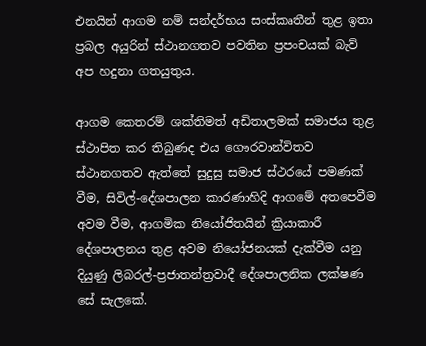එනයින් ආගම නම් සන්දර්භය සංස්කෘතීන් තුළ ඉතා ප්‍රබල අයුරින් ස්ථානගතව පවතින ප්‍රපංචයක් බැව් අප හදුනා ගතයුතුය.

ආගම කෙතරම් ශක්තිමත් අඩිතාලමක් සමාජය තුළ ස්ථාපිත කර තිබුණද එය ගෞරවාන්විතව ස්ථානගතව ඇත්තේ සුදුසු සමාජ ස්ථරයේ පමණක් වීම, සිවිල්-දේශපාලන කාරණාහිදි ආගමේ අතපෙවීම අවම වීම, ආගමික නියෝජිතයින් ක්‍රියාකාරී දේශපාලනය තුළ අවම නියෝජනයක් දැක්වීම යනු දියුණු ලිබරල්-ප්‍රජාතන්ත්‍රවාදී දේශපාලනික ලක්ෂණ සේ සැලකේ.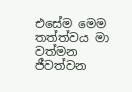එසේම මෙම තත්ත්වය මා වත්මන ජීවත්වන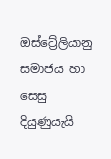ඔස්ට්‍රේලියානු සමාජය හා සෙසු දියුණුයැයි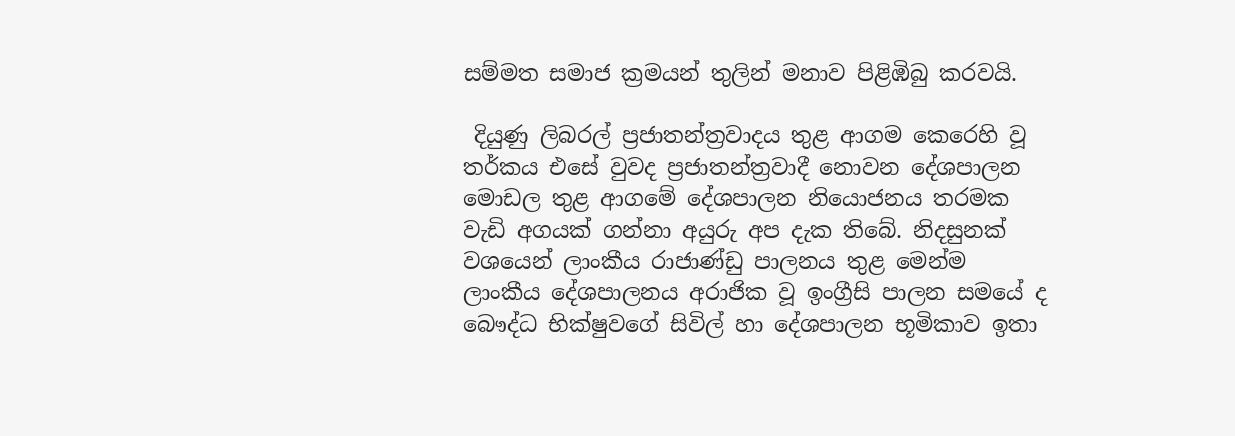සම්මත සමාජ ක්‍රමයන් තුලින් මනාව පිළිඹිබු කරවයි.

 දියුණු ලිබරල් ප්‍රජාතන්ත්‍රවාදය තුළ ආගම කෙරෙහි වූ තර්කය එසේ වුවද ප්‍රජාතන්ත්‍රවාදී නොවන දේශපාලන මොඩල තුළ ආගමේ දේශපාලන නියොජනය තරමක වැඩි අගයක් ගන්නා අයුරු අප දැක තිබේ. නිදසුනක් වශයෙන් ලාංකීය රාජාණ්ඩු පාලනය තුළ මෙන්ම ලාංකීය දේශපාලනය අරාජික වූ ඉංග්‍රීසි පාලන සමයේ ද බෞද්ධ භික්ෂුවගේ සිවිල් හා දේශපාලන භූමිකාව ඉතා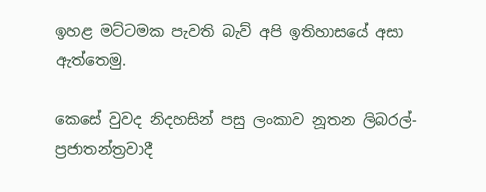ඉහළ මට්ටමක පැවති බැව් අපි ඉතිහාසයේ අසා ඇත්තෙමු.

කෙසේ වුවද නිදහසින් පසු ලංකාව නූතන ලිබරල්-ප්‍රජාතන්ත්‍රවාදී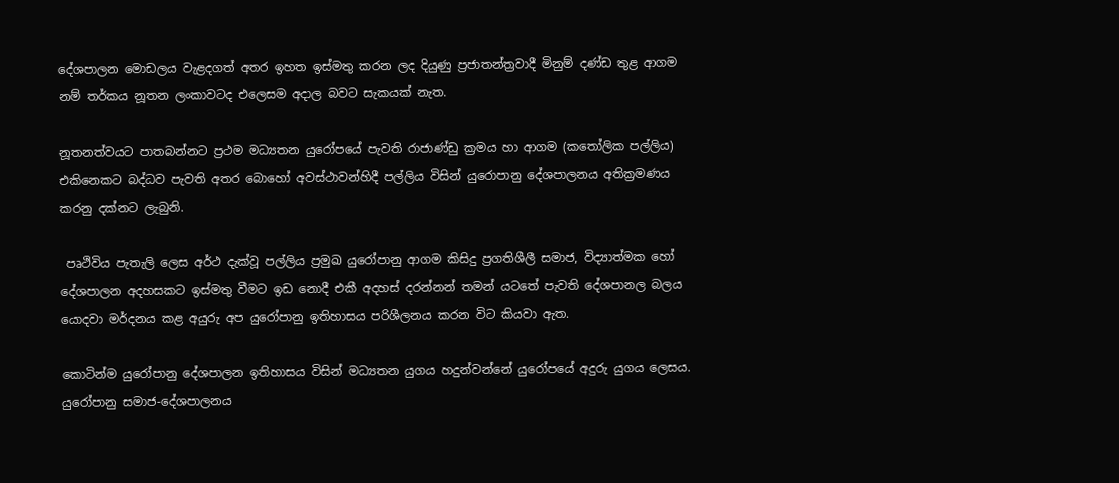දේශපාලන මොඩලය වැළදගත් අතර ඉහත ඉස්මතු කරන ලද දියුණු ප්‍රජාතන්ත්‍රවාදී මිනුම් දණ්ඩ තුළ ආගම නම් තර්කය නූතන ලංකාවටද එලෙසම අදාල බවට සැකයක් නැත.

නූතනත්වයට පාතබන්නට ප්‍රථම මධ්‍යතන යුරෝපයේ පැවති රාජාණ්ඩු ක්‍රමය හා ආගම (කතෝලික පල්ලිය) එකිනෙකට බද්ධව පැවති අතර බොහෝ අවස්ථාවන්හිදී පල්ලිය විසින් යුරොපානු දේශපාලනය අතික්‍රමණය කරනු දක්නට ලැබුනි.

 පෘථිවිය පැතැලි ලෙස අර්ථ දැක්වූ පල්ලිය ප්‍රමුඛ යුරෝපානු ආගම කිසිදු ප්‍රගතිශීලී සමාජ, විද්‍යාත්මක හෝ දේශපාලන අදහසකට ඉස්මතු වීමට ඉඩ නොදී එකී අදහස් දරන්නන් තමන් යටතේ පැවති දේශපානල බලය යොදවා මර්දනය කළ අයුරු අප යුරෝපානු ඉතිහාසය පරිශීලනය කරන විට කියවා ඇත.

කොටින්ම යුරෝපානු දේශපාලන ඉතිහාසය විසින් මධ්‍යතන යුගය හදුන්වන්නේ යුරෝපයේ අදුරු යුගය ලෙසය. යුරෝපානු සමාජ-දේශපාලනය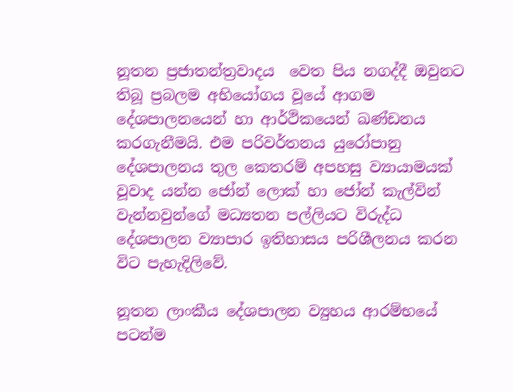නූතන ප්‍රජාතන්ත්‍රවාදය  වෙත පිය නගද්දී ඔවුනට තිබූ ප්‍රබලම අභියෝගය වූයේ ආගම දේශපාලනයෙන් හා ආර්ථිකයෙන් ඛණ්ඩනය කරගැනීමයි. එම පරිවර්තනය යුරෝපානු දේශපාලනය තුල කෙතරම් අපහසු ව්‍යායාමයක් වූවාද යන්න ජෝන් ලොක් හා ජෝන් කැල්වින් වැන්නවුන්ගේ මධ්‍යතන පල්ලියට විරුද්ධ දේශපාලන ව්‍යාපාර ඉතිහාසය පරිශීලනය කරන විට පැහැදිලිවේ.

නූතන ලාංකීය දේශපාලන ව්‍යුහය ආරම්භයේ පටන්ම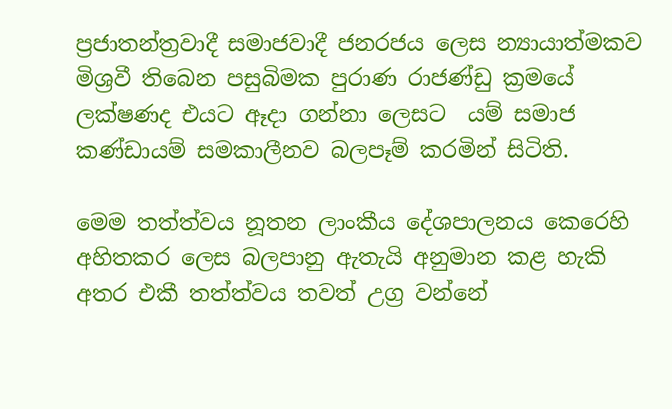ප්‍රජාතන්ත්‍රවාදී සමාජවාදී ජනරජය ලෙස න්‍යායාත්මකව  මිශ්‍රවී තිබෙන පසුබිමක පුරාණ රාජණ්ඩු ක්‍රමයේ  ලක්ෂණද එයට ඈදා ගන්නා ලෙසට  යම් සමාජ කණ්ඩායම් සමකාලීනව බලපෑම් කරමින් සිටිති.

මෙම තත්ත්වය නූතන ලාංකීය දේශපාලනය කෙරෙහි අහිතකර ලෙස බලපානු ඇතැයි අනුමාන කළ හැකි අතර එකී තත්ත්වය තවත් උග්‍ර වන්නේ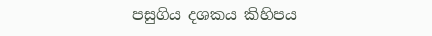පසුගිය දශකය කිහිපය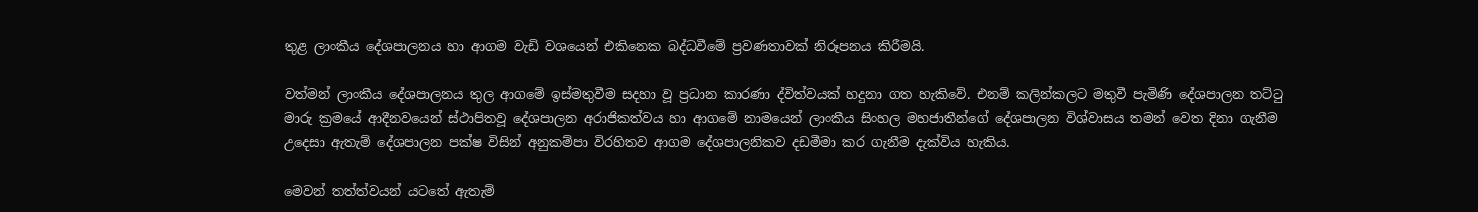තුළ ලාංකීය දේශපාලනය හා ආගම වැඩි වශයෙන් එකිනෙක බද්ධවීමේ ප්‍රවණතාවක් නිරූපනය කිරීමයි.

වත්මන් ලාංකීය දේශපාලනය තුල ආගමේ ඉස්මතුවීම සදහා වූ ප්‍රධාන කාරණා ද්විත්වයක් හදුනා ගත හැකිවේ. එනම් කලින්කලට මතුවී පැමිණි දේශපාලන තට්ටු මාරු ක්‍රමයේ ආදීනවයෙන් ස්ථාපිතවූ දේශපාලන අරාජිකත්වය හා ආගමේ නාමයෙන් ලාංකීය සිංහල මහජාතීන්ගේ දේශපාලන විශ්වාසය තමන් වෙත දිනා ගැනීම උදෙසා ඇතැම් දේශපාලන පක්ෂ විසින් අනුකම්පා විරහිතව ආගම දේශපාලනිකව දඩමීමා කර ගැනීම දැක්විය හැකිය.

මෙවන් තත්ත්වයන් යටතේ ඇතැම්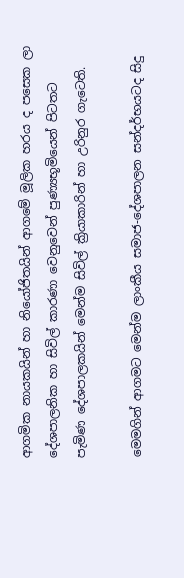ආගමික නායකයින් හා නියෝජිතයින් ආගමේ මූලික හරය ද පසෙක ලා දේශපාලනික හා සිවිල් කාරණා වෙනුවෙන් පුණ්‍යභූමියෙන් පිටතට පැමිණ දේශපාලකයින් මෙන්ම සිවිල් ක්‍රියාකාරින් හා උරිනුර ගැටෙති.

මෙමගින් ආගමට මෙන්ම ලාංකීය සමාජ-දේශපාලන සන්දර්භයටද සිදු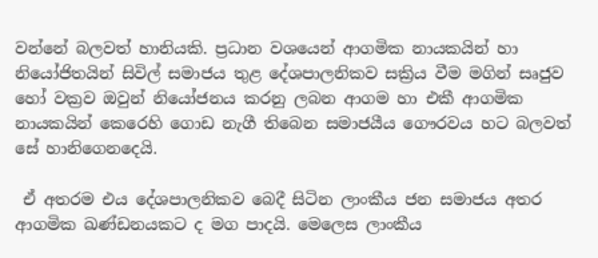වන්නේ බලවත් හානියකි. ප්‍රධාන වශයෙන් ආගමික නායකයින් හා නියෝජිතයින් සිවිල් සමාජය තුළ දේශපාලනිකව සක්‍රිය වීම මගින් සෘජුව හෝ වක්‍රව ඔවුන් නියෝජනය කරනු ලබන ආගම හා එකී ආගමික නායකයින් කෙරෙහි ගොඩ නැගී තිබෙන සමාජයීය ගෞරවය හට බලවත් සේ හානිගෙනදෙයි.

 ඒ අතරම එය දේශපාලනිකව බෙදී සිටින ලාංකීය ජන සමාජය අතර ආගමික ඛණ්ඩනයකට ද මග පාදයි. මෙලෙස ලාංකීය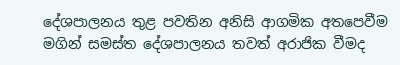දේශපාලනය තුළ පවතින අනිසි ආගමික අතපෙවීම මගින් සමස්ත දේශපාලනය තවත් අරාජික වීමද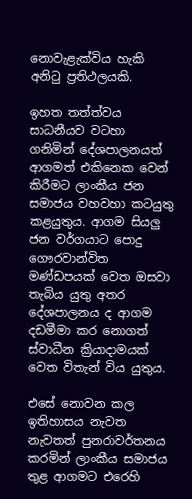නොවැළැක්විය හැකි අනිටු ප්‍රතිථලයකි.

ඉහත තත්ත්වය සාධනීයව වටහා ගනිමින් දේශපාලනයත් ආගමත් එකිනෙක වෙන් කිරීමට ලාංකීය ජන සමාජය වහවහා කටයුතු කළයුතුය. ආගම සියලු ජන වර්ගයාට පොදු ගෞරවාන්විත මණ්ඩපයක් වෙත ඔසවා තැබිය යුතු අතර දේශපාලනය ද ආගම දඩමීමා කර නොගත් ස්වාධීන ක්‍රියාදාමයක් වෙත විතැන් විය යුතුය.

එසේ නොවන කල ඉතිහාසය නැවත නැවතත් පුනරාවර්තනය කරමින් ලාංකීය සමාජය තුළ ආගමට එරෙහි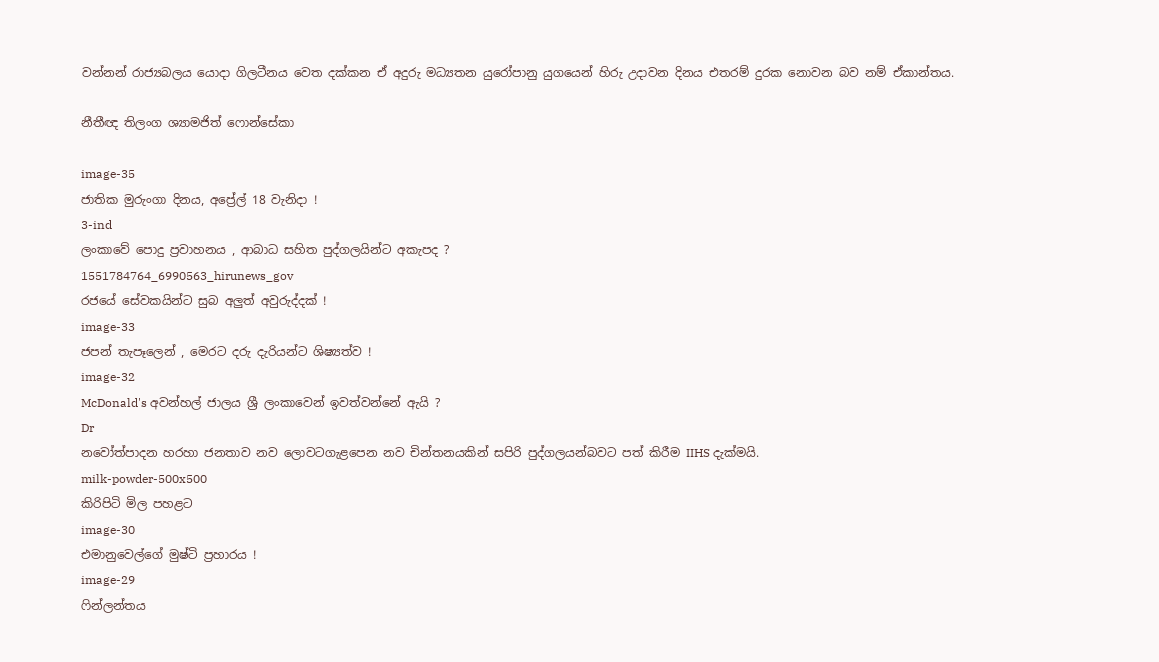වන්නන් රාජ්‍යබලය යොදා ගිලටීනය වෙත දක්කන ඒ අදුරු මධ්‍යතන යුරෝපානු යුගයෙන් හිරු උදාවන දිනය එතරම් දුරක නොවන බව නම් ඒකාන්තය.

නීතීඥ තිලංග ශ්‍යාමජිත් ෆොන්සේකා

image-35
ජාතික මුරුංගා දිනය, අප්‍රේල් 18 වැනිදා !
3-ind
ලංකාවේ පොදු ප්‍රවාහනය , ආබාධ සහිත පුද්ගලයින්ට අකැපද ?
1551784764_6990563_hirunews_gov
රජයේ සේවකයින්ට සුබ අලුත් අවුරුද්දක් !
image-33
ජපන් තැපෑලෙන් , මෙරට දරු දැරියන්ට ශිෂ්‍යත්ව !
image-32
McDonald's අවන්හල් ජාලය ශ්‍රී ලංකාවෙන් ඉවත්වන්නේ ඇයි ?
Dr
නවෝත්පාදන හරහා ජනතාව නව ලොවටගැළපෙන නව චින්තනයකින් සපිරි පුද්ගලයන්බවට පත් කිරීම IIHS දැක්මයි.
milk-powder-500x500
කිරිපිටි මිල පහළට
image-30
එමානුවෙල්ගේ මුෂ්ටි ප්‍රහාරය !
image-29
ෆින්ලන්තය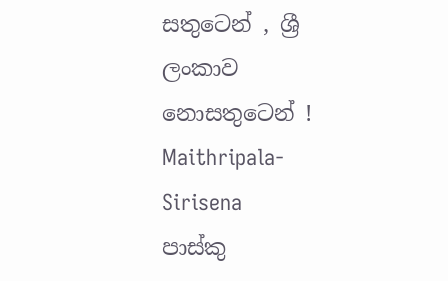සතුටෙන් , ශ්‍රී ලංකාව නොසතුටෙන් !
Maithripala-Sirisena
පාස්කු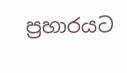ප්‍රහාරයට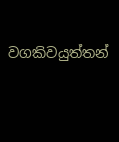වගකිවයුත්තන්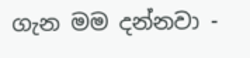ගැන මම දන්නවා -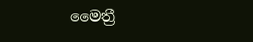මෛත්‍රී